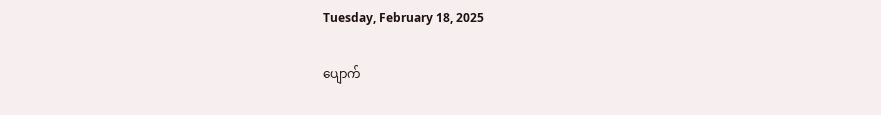Tuesday, February 18, 2025

ပျောက်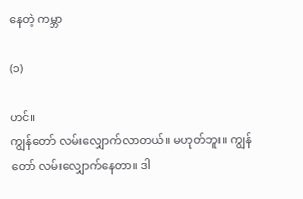နေတဲ့ ကမ္ဘာ

(၁)

ဟင်။
ကျွန်တော် လမ်းလျှောက်လာတယ်။ မဟုတ်ဘူး။ ကျွန်တော် လမ်းလျှောက်နေတာ။ ဒါ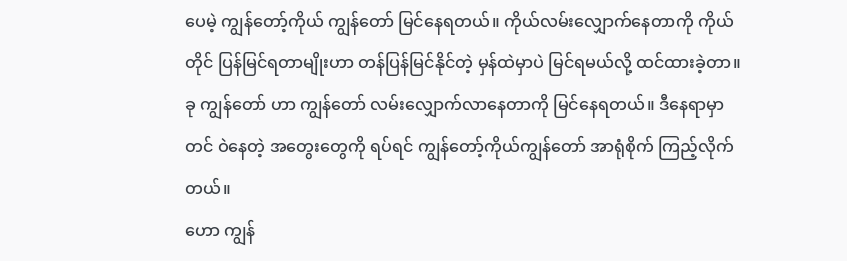ပေမဲ့ ကျွန်တော့်ကိုယ် ကျွန်တော် မြင်နေရတယ်။ ကိုယ်လမ်းလျှောက်နေတာကို ကိုယ်တိုင် ပြန်မြင်ရတာမျိုးဟာ တန်ပြန်မြင်နိုင်တဲ့ မှန်ထဲမှာပဲ မြင်ရမယ်လို့ ထင်ထားခဲ့တာ။ ခု ကျွန်တော် ဟာ ကျွန်တော် လမ်းလျှောက်လာနေတာကို မြင်နေရတယ်။ ဒီနေရာမှာတင် ဝဲနေတဲ့ အတွေးတွေကို ရပ်ရင် ကျွန်တော့်ကိုယ်ကျွန်တော် အာရုံစိုက် ကြည့်လိုက်တယ်။
ဟော ကျွန်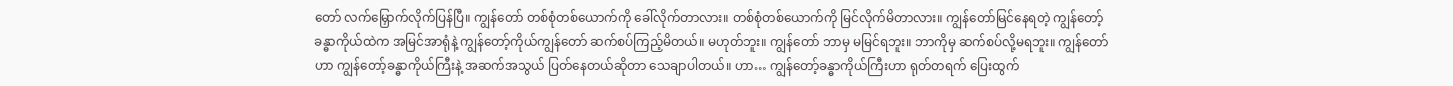တော် လက်မြှောက်လိုက်ပြန်ပြီ။ ကျွန်တော် တစ်စုံတစ်ယောက်ကို ခေါ်လိုက်တာလား။ တစ်စုံတစ်ယောက်ကို မြင်လိုက်မိတာလား။ ကျွန်တော်မြင်နေရတဲ့ ကျွန်တော့် ခန္ဓာကိုယ်ထဲက အမြင်အာရုံနဲ့ ကျွန်တော့်ကိုယ်ကျွန်တော် ဆက်စပ်ကြည့်မိတယ်။ မဟုတ်ဘူး။ ကျွန်တော် ဘာမှ မမြင်ရဘူး။ ဘာကိုမှ ဆက်စပ်လို့မရဘူး။ ကျွန်တော်ဟာ ကျွန်တော့်ခန္ဓာကိုယ်ကြီးနဲ့ အဆက်အသွယ် ပြတ်နေတယ်ဆိုတာ သေချာပါတယ်။ ဟာ… ကျွန်တော့်ခန္ဓာကိုယ်ကြီးဟာ ရုတ်တရက် ပြေးထွက်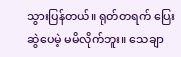သွားပြန်တယ်။ ရုတ်တရက် ပြေးဆွဲပေမဲ့ မမိလိုက်ဘူး။ သေချာ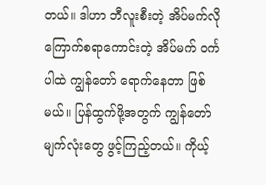တယ်။ ဒါဟာ ဘီလူးစီးတဲ့ အိပ်မက်လို ကြောက်စရာကောင်းတဲ့ အိပ်မက် ဝင်္ကပါထဲ ကျွန်တော် ရောက်နေတာ ဖြစ်မယ်။ ပြန်ထွက်ဖို့အတွက် ကျွန်တော် မျက်လုံးတွေ ဖွင့်ကြည့်တယ်။ ကိုယ့်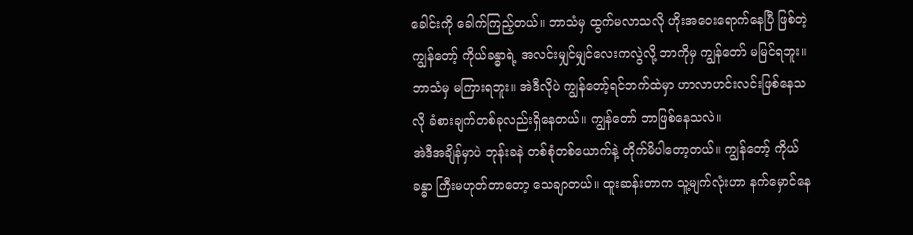ခေါင်းကို ခေါက်ကြည့်တယ်။ ဘာသံမှ ထွက်မလာသလို ဟိုးအဝေးရောက်နေပြီ ဖြစ်တဲ့ ကျွန်တော့် ကိုယ်ခန္ဓာရဲ့ အလင်းမျှင်မျှင်လေးကလွဲလို့ ဘာကိုမှ ကျွန်တော် မမြင်ရဘူး။ ဘာသံမှ မကြားရဘူး။ အဲဒီလိုပဲ ကျွန်တော့်ရင်ဘက်ထဲမှာ ဟာလာဟင်းလင်းဖြစ်နေသလို ခံစားချက်တစ်ခုလည်းရှိနေတယ်။ ကျွန်တော် ဘာဖြစ်နေသလဲ။
အဲဒီအချိန်မှာပဲ ဘုန်းခနဲ တစ်စုံတစ်ယောက်နဲ့ တိုက်မိပါတော့တယ်။ ကျွန်တော့် ကိုယ်ခန္ဓာ ကြီးမဟုတ်တာတော့ သေချာတယ်။ ထူးဆန်းတာက သူ့မျက်လုံးဟာ နက်မှောင်နေ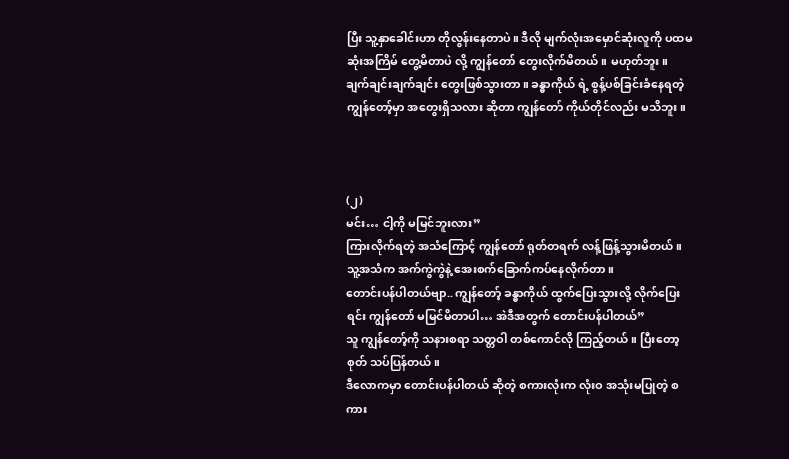ပြီး သူ့နှာခေါင်းဟာ တိုလွန်းနေတာပဲ။ ဒီလို မျက်လုံးအမှောင်ဆုံးလူကို ပထမဆုံးအကြိမ် တွေ့မိတာပဲ လို့ ကျွန်တော် တွေးလိုက်မိတယ်။ မဟုတ်ဘူး။ ချက်ချင်းချက်ချင်း တွေးဖြစ်သွားတာ။ ခန္ဓာကိုယ် ရဲ့ စွန့်ပစ်ခြင်းခံနေရတဲ့ ကျွန်တော့်မှာ အတွေးရှိသလား ဆိုတာ ကျွန်တော် ကိုယ်တိုင်လည်း မသိဘူး။



(၂)
မင်း… ငါ့ကို မမြင်ဘူးလား”
ကြားလိုက်ရတဲ့ အသံကြောင့် ကျွန်တော် ရုတ်တရက် လန့်ဖြန့်သွားမိတယ်။ သူ့အသံက အက်ကွဲကွဲနဲ့ အေးစက်ခြောက်ကပ်နေလိုက်တာ။
တောင်းပန်ပါတယ်ဗျာ.. ကျွန်တော့် ခန္ဓာကိုယ် ထွက်ပြေးသွားလို့ လိုက်ပြေးရင်း ကျွန်တော် မမြင်မိတာပါ… အဲဒီအတွက် တောင်းပန်ပါတယ်”
သူ ကျွန်တော့်ကို သနားစရာ သတ္တဝါ တစ်ကောင်လို ကြည့်တယ်။ ပြီးတော့ စုတ် သပ်ပြန်တယ်။
ဒီလောကမှာ တောင်းပန်ပါတယ် ဆိုတဲ့ စကားလုံးက လုံးဝ အသုံးမပြုတဲ့ စကား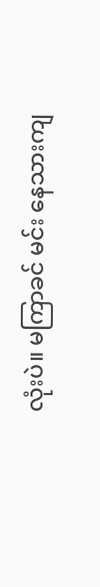လုံးပဲ။ မကြာခင် မင်း နေသားကျ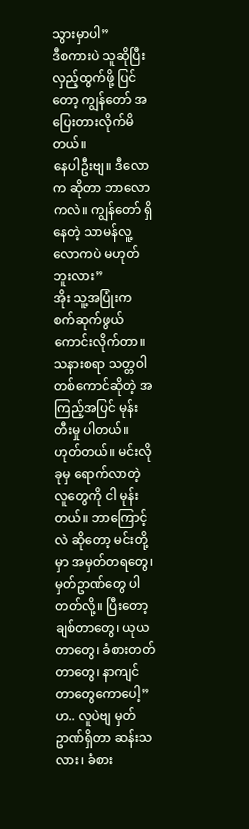သွားမှာပါ”
ဒီစကားပဲ သူဆိုပြီး လှည့်ထွက်ဖို့ ပြင်တော့ ကျွန်တော် အပြေးတားလိုက်မိတယ်။
နေပါဦးဗျ။ ဒီလောက ဆိုတာ ဘာလောကလဲ။ ကျွန်တော် ရှိနေတဲ့ သာမန်လူ့လောကပဲ မဟုတ်ဘူးလား”
အိုး သူ့အပြုံးက စက်ဆုက်ဖွယ် ကောင်းလိုက်တာ။ သနားစရာ သတ္တဝါတစ်ကောင်ဆိုတဲ့ အကြည့်အပြင် မုန်းတီးမှု ပါတယ်။
ဟုတ်တယ်။ မင်းလို ခုမှ ရောက်လာတဲ့ လူတွေကို ငါ မုန်းတယ်။ ဘာကြောင့်လဲ ဆိုတော့ မင်းတို့မှာ အမှတ်တရတွေ၊ မှတ်ဥာဏ်တွေ ပါတတ်လို့။ ပြီးတော့ ချစ်တာတွေ၊ ယုယတာတွေ၊ ခံစားတတ်တာတွေ၊ နာကျင်တာတွေကောပေါ့”
ဟ.. လူပဲဗျ မှတ်ဥာဏ်ရှိတာ ဆန်းသလား၊ ခံစား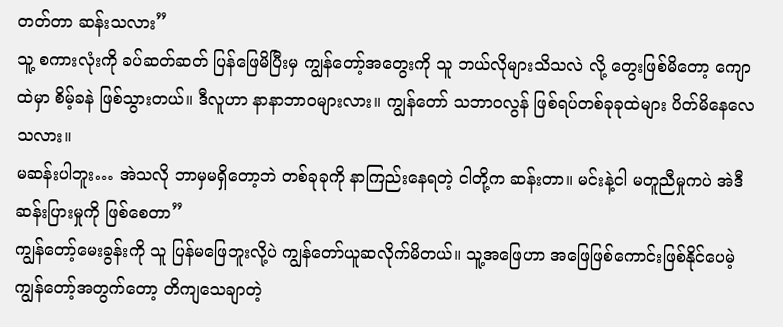တတ်တာ ဆန်းသလား”
သူ့ စကားလုံးကို ခပ်ဆတ်ဆတ် ပြန်ဖြေမိပြီးမှ ကျွန်တော့်အတွေးကို သူ ဘယ်လိုများသိသလဲ လို့ တွေးဖြစ်မိတော့ ကျောထဲမှာ စိမ့်ခနဲ ဖြစ်သွားတယ်။ ဒီလူဟာ နာနာဘာဝများလား။ ကျွန်တော် သဘာဝလွန် ဖြစ်ရပ်တစ်ခုခုထဲများ ပိတ်မိနေလေသလား။
မဆန်းပါဘူး… အဲသလို ဘာမှမရှိတော့ဘဲ တစ်ခုခုကို နာကြည်းနေရတဲ့ ငါတို့က ဆန်းတာ။ မင်းနဲ့ငါ မတူညီမှုကပဲ အဲဒီဆန်းပြားမှုကို ဖြစ်စေတာ”
ကျွန်တော့်မေးခွန်းကို သူ ပြန်မဖြေဘူးလို့ပဲ ကျွန်တော်ယူဆလိုက်မိတယ်။ သူ့အဖြေဟာ အဖြေဖြစ်ကောင်းဖြစ်နိုင်ပေမဲ့ ကျွန်တော့်အတွက်တော့ တိကျသေချာတဲ့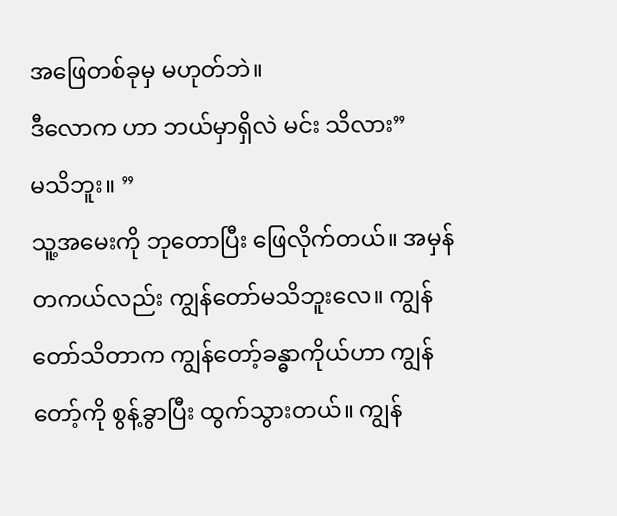အဖြေတစ်ခုမှ မဟုတ်ဘဲ။
ဒီလောက ဟာ ဘယ်မှာရှိလဲ မင်း သိလား”
မသိဘူး။ ”
သူ့အမေးကို ဘုတောပြီး ဖြေလိုက်တယ်။ အမှန်တကယ်လည်း ကျွန်တော်မသိဘူးလေ။ ကျွန်တော်သိတာက ကျွန်တော့်ခန္ဓာကိုယ်ဟာ ကျွန်တော့်ကို စွန့်ခွာပြီး ထွက်သွားတယ်။ ကျွန်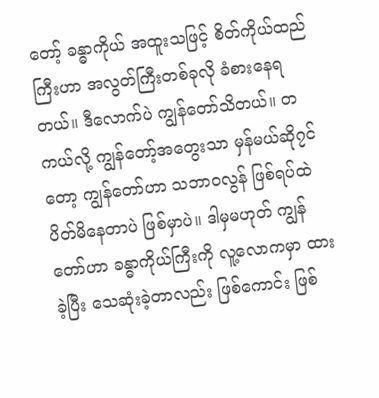တော့် ခန္ဓာကိုယ် အထူးသဖြင့် စိတ်ကိုယ်ထည်ကြီးဟာ အလွတ်ကြီးတစ်ခုလို ခံစားနေရတယ်။ ဒီလောက်ပဲ ကျွန်တော်သိတယ်။ တကယ်လို့ ကျွန်တော့်အတွေးသာ မှန်မယ်ဆို၇င်တော့ ကျွန်တော်ဟာ သဘာဝလွန် ဖြစ်ရပ်ထဲ ပိတ်မိနေတာပဲ ဖြစ်မှာပဲ။ ဒါမှမဟုတ် ကျွန်တော်ဟာ ခန္ဓာကိုယ်ကြီးကို လူ့လောကမှာ ထားခဲ့ပြီး သေဆုံးခဲ့တာလည်း ဖြစ်ကောင်း ဖြစ်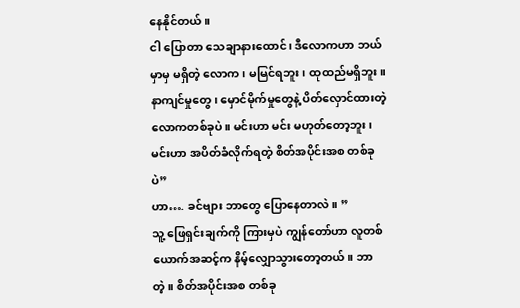နေနိုင်တယ်။
ငါ ပြောတာ သေချာနားထောင်၊ ဒီလောကဟာ ဘယ်မှာမှ မရှိတဲ့ လောက၊ မမြင်ရဘူး၊ ထုထည်မရှိဘူး။ နာကျင်မှုတွေ၊ မှောင်မိုက်မှုတွေနဲ့ ပိတ်လှောင်ထားတဲ့ လောကတစ်ခုပဲ။ မင်းဟာ မင်း မဟုတ်တော့ဘူး၊ မင်းဟာ အပိတ်ခံလိုက်ရတဲ့ စိတ်အပိုင်းအစ တစ်ခုပဲ”
ဟာ…. ခင်ဗျား ဘာတွေ ပြောနေတာလဲ။ ”
သူ့ ဖြေရှင်းချက်ကို ကြားမှပဲ ကျွန်တော်ဟာ လူတစ်ယောက်အဆင့်က နိမ့်လျှောသွားတော့တယ်။ ဘာတဲ့။ စိတ်အပိုင်းအစ တစ်ခု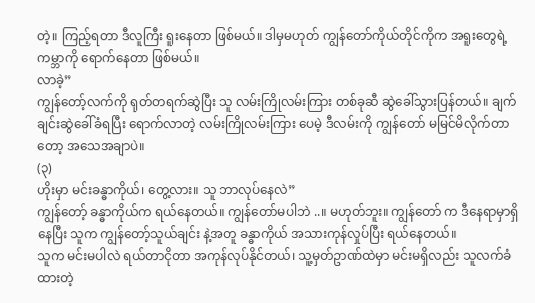တဲ့။ ကြည့်ရတာ ဒီလူကြီး ရူးနေတာ ဖြစ်မယ်။ ဒါမှမဟုတ် ကျွန်တော်ကိုယ်တိုင်ကိုက အရူးတွေရဲ့ ကမ္ဘာကို ရောက်နေတာ ဖြစ်မယ်။
လာခဲ့”
ကျွန်တော့်လက်ကို ရုတ်တရက်ဆွဲပြီး သူ လမ်းကြိုလမ်းကြား တစ်ခုဆီ ဆွဲခေါ်သွားပြန်တယ်။ ချက်ချင်းဆွဲခေါ်ခံရပြီး ရောက်လာတဲ့ လမ်းကြိုလမ်းကြား ပေမဲ့ ဒီလမ်းကို ကျွန်တော် မမြင်မိလိုက်တာတော့ အသေအချာပဲ။
(၃)
ဟိုးမှာ မင်းခန္ဓာကိုယ်၊ တွေ့လား။ သူ ဘာလုပ်နေလဲ”
ကျွန်တော့် ခန္ဓာကိုယ်က ရယ်နေတယ်။ ကျွန်တော်မပါဘဲ ..။ မဟုတ်ဘူး။ ကျွန်တော် က ဒီနေရာမှာရှိနေပြီး သူက ကျွန်တော့်သူယ်ချင်း နဲ့အတူ ခန္ဓာကိုယ် အသားကုန်လှုပ်ပြီး ရယ်နေတယ်။
သူက မင်းမပါလဲ ရယ်တာငိုတာ အကုန်လုပ်နိုင်တယ်၊ သူ့မှတ်ဥာဏ်ထဲမှာ မင်းမရှိလည်း သူလက်ခံထားတဲ့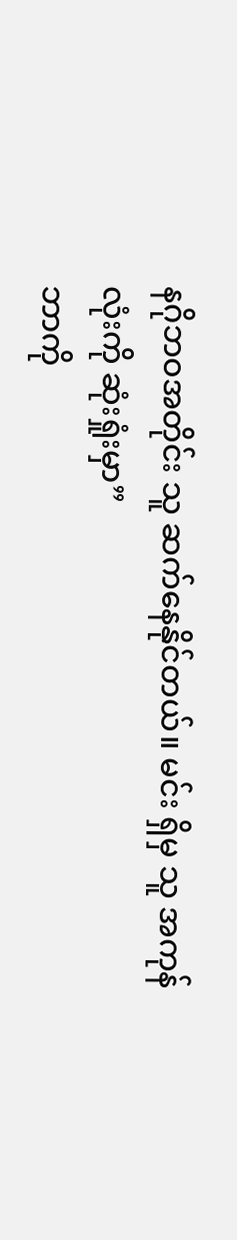နဂိုဘဝအတိုင်း သူ ဆက်နေနိုင်တယ်။ မင်း ရှိမှ သူ အကုန်လုံးကို ဆုံးရှုံးမှာ”
ဘာကို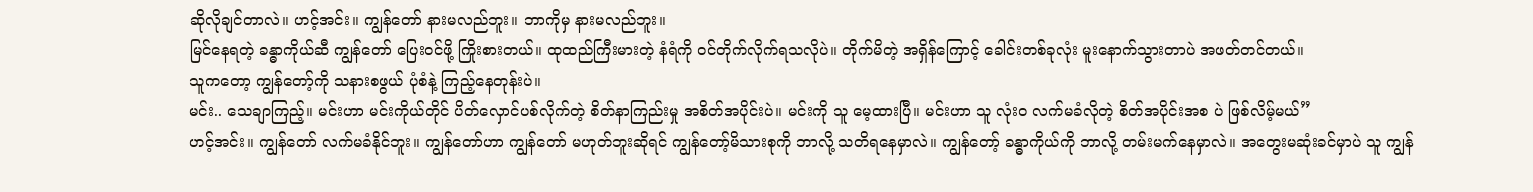ဆိုလိုချင်တာလဲ။ ဟင့်အင်း။ ကျွန်တော် နားမလည်ဘူး။ ဘာကိုမှ နားမလည်ဘူး။
မြင်နေရတဲ့ ခန္ဓာကိုယ်ဆီ ကျွန်တော် ပြေးဝင်ဖို့ ကြိုးစားတယ်။ ထုထည်ကြီးမားတဲ့ နံရံကို ဝင်တိုက်လိုက်ရသလိုပဲ။ တိုက်မိတဲ့ အရှိန်ကြောင့် ခေါင်းတစ်ခုလုံး မူးနောက်သွားတာပဲ အဖတ်တင်တယ်။
သူကတော့ ကျွန်တော့်ကို သနားစဖွယ် ပုံစံနဲ့ ကြည့်နေတုန်းပဲ။
မင်း.. သေချာကြည့်။ မင်းဟာ မင်းကိုယ်တိုင် ပိတ်လှောင်ပစ်လိုက်တဲ့ စိတ်နာကြည်းမှု အစိတ်အပိုင်းပဲ။ မင်းကို သူ မေ့ထားပြီ။ မင်းဟာ သူ လုံးဝ လက်မခံလိုတဲ့ စိတ်အပိုင်းအစ ပဲ ဖြစ်လိမ့်မယ်”
ဟင့်အင်း။ ကျွန်တော် လက်မခံနိုင်ဘူး။ ကျွန်တော်ဟာ ကျွန်တော် မဟုတ်ဘူးဆိုရင် ကျွန်တော့်မိသားစုကို ဘာလို့ သတိရနေမှာလဲ။ ကျွန်တော့် ခန္ဓာကိုယ်ကို ဘာလို့ တမ်းမက်နေမှာလဲ။ အတွေးမဆုံးခင်မှာပဲ သူ ကျွန်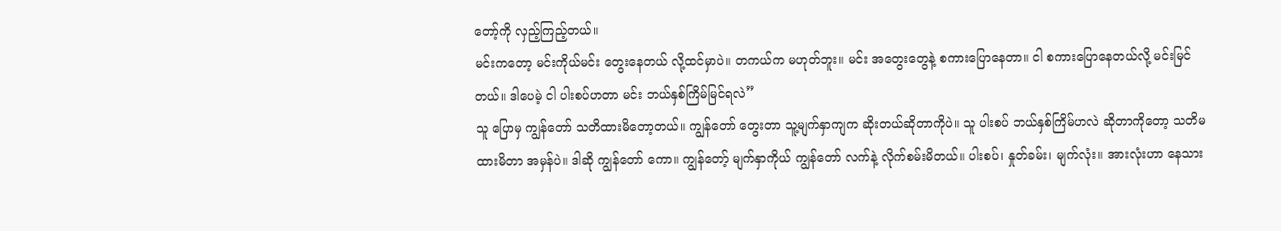တော့်ကို လှည့်ကြည့်တယ်။
မင်းကတော့ မင်းကိုယ်မင်း တွေးနေတယ် လို့ထင်မှာပဲ။ တကယ်က မဟုတ်ဘူး။ မင်း အတွေးတွေနဲ့ စကားပြောနေတာ။ ငါ စကားပြောနေတယ်လို့ မင်းမြင်တယ်။ ဒါပေမဲ့ ငါ ပါးစပ်ဟတာ မင်း ဘယ်နှစ်ကြိမ်မြင်ရလဲ”
သူ ပြောမှ ကျွန်တော် သတိထားမိတော့တယ်။ ကျွန်တော် တွေးတာ သူ့မျက်နှာကျက ဆိုးတယ်ဆိုတာကိုပဲ။ သူ ပါးစပ် ဘယ်နှစ်ကြိမ်ဟလဲ ဆိုတာကိုတော့ သတိမထားမိတာ အမှန်ပဲ။ ဒါဆို ကျွန်တော် ကော။ ကျွန်တော့် မျက်နှာကိုယ် ကျွန်တော် လက်နဲ့ လိုက်စမ်းမိတယ်။ ပါးစပ်၊ နှုတ်ခမ်း၊ မျက်လုံး။ အားလုံးဟာ နေသား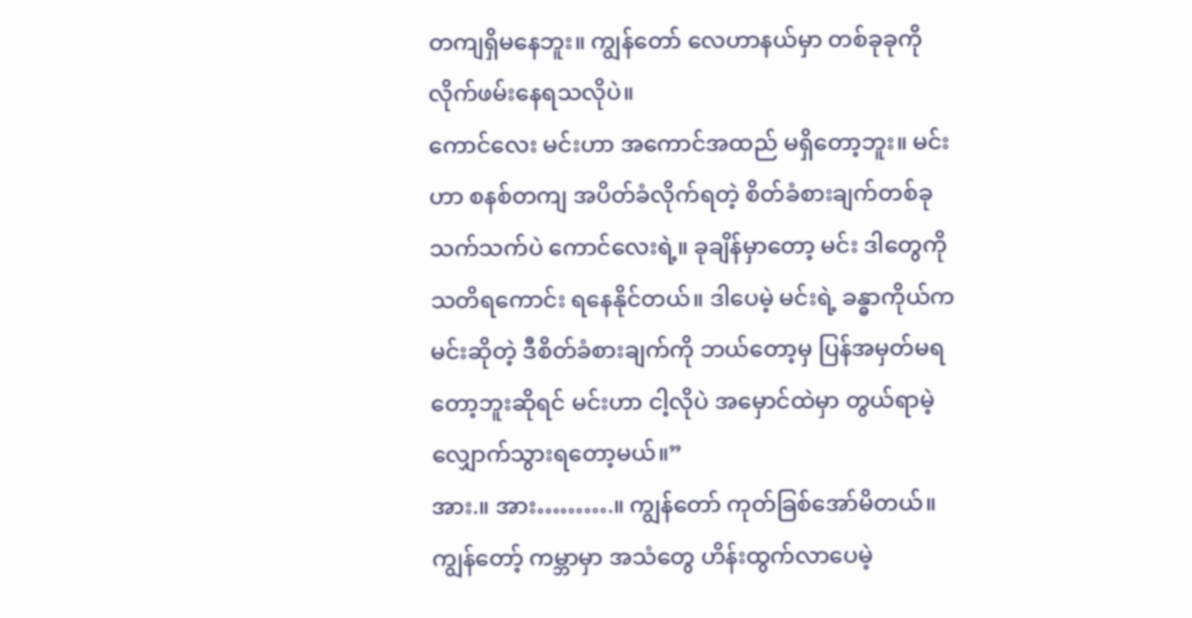တကျရှိမနေဘူး။ ကျွန်တော် လေဟာနယ်မှာ တစ်ခုခုကို လိုက်ဖမ်းနေရသလိုပဲ။
ကောင်လေး မင်းဟာ အကောင်အထည် မရှိတော့ဘူး။ မင်းဟာ စနစ်တကျ အပိတ်ခံလိုက်ရတဲ့ စိတ်ခံစားချက်တစ်ခု သက်သက်ပဲ ကောင်လေးရဲ့။ ခုချိန်မှာတော့ မင်း ဒါတွေကို သတိရကောင်း ရနေနိုင်တယ်။ ဒါပေမဲ့ မင်းရဲ့ ခန္ဓာကိုယ်က မင်းဆိုတဲ့ ဒီစိတ်ခံစားချက်ကို ဘယ်တော့မှ ပြန်အမှတ်မရတော့ဘူးဆိုရင် မင်းဟာ ငါ့လိုပဲ အမှောင်ထဲမှာ တွယ်ရာမဲ့ လျှောက်သွားရတော့မယ်။”
အား.။ အား……….။ ကျွန်တော် ကုတ်ခြစ်အော်မိတယ်။ ကျွန်တော့် ကမ္ဘာမှာ အသံတွေ ဟိန်းထွက်လာပေမဲ့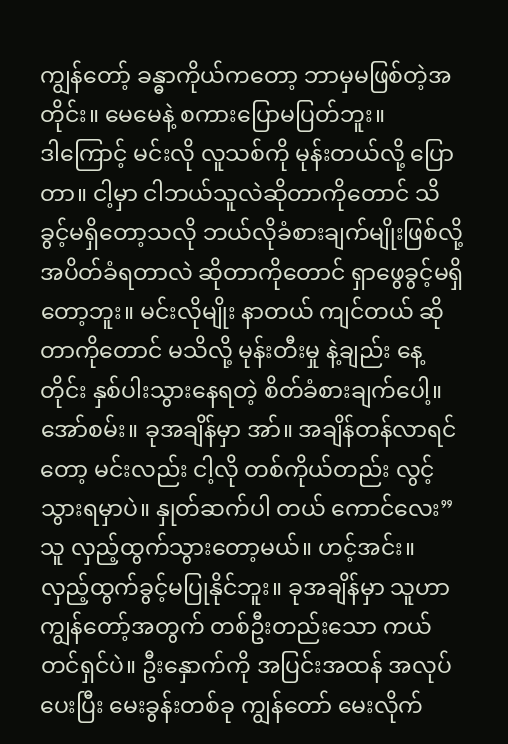ကျွန်တော့် ခန္ဓာကိုယ်ကတော့ ဘာမှမဖြစ်တဲ့အတိုင်း။ မေမေနဲ့ စကားပြောမပြတ်ဘူး။
ဒါကြောင့် မင်းလို လူသစ်ကို မုန်းတယ်လို့ ပြောတာ။ ငါ့မှာ ငါဘယ်သူလဲဆိုတာကိုတောင် သိခွင့်မရှိတော့သလို ဘယ်လိုခံစားချက်မျိုးဖြစ်လို့ အပိတ်ခံရတာလဲ ဆိုတာကိုတောင် ရှာဖွေခွင့်မရှိတော့ဘူး။ မင်းလိုမျိုး နာတယ် ကျင်တယ် ဆိုတာကိုတောင် မသိလို့ မုန်းတီးမှု နဲ့ချည်း နေ့တိုင်း နှစ်ပါးသွားနေရတဲ့ စိတ်ခံစားချက်ပေါ့။ အော်စမ်း။ ခုအချိန်မှာ အာ်။ အချိန်တန်လာရင်တော့ မင်းလည်း ငါ့လို တစ်ကိုယ်တည်း လွင့်သွားရမှာပဲ။ နှုတ်ဆက်ပါ တယ် ကောင်လေး”
သူ လှည့်ထွက်သွားတော့မယ်။ ဟင့်အင်း။ လှည့်ထွက်ခွင့်မပြုနိုင်ဘူး။ ခုအချိန်မှာ သူဟာ ကျွန်တော့်အတွက် တစ်ဦးတည်းသော ကယ်တင်ရှင်ပဲ။ ဦးနှောက်ကို အပြင်းအထန် အလုပ်ပေးပြီး မေးခွန်းတစ်ခု ကျွန်တော် မေးလိုက်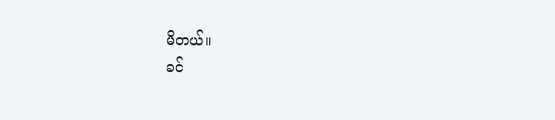မိတယ်။
ခင်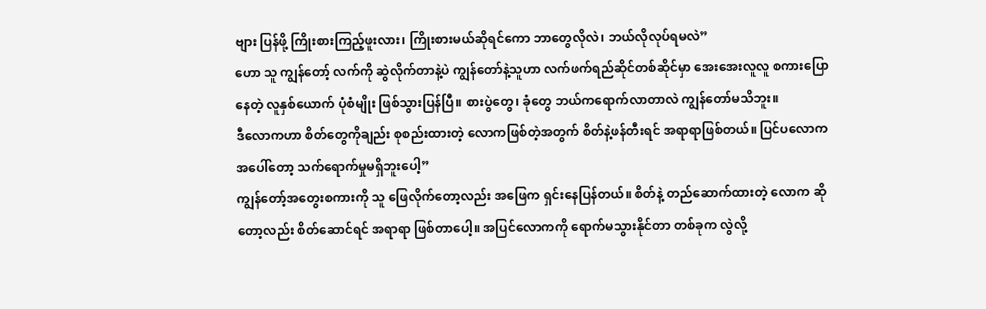ဗျား ပြန်ဖို့ ကြိုးစားကြည့်ဖူးလား၊ ကြိုးစားမယ်ဆိုရင်ကော ဘာတွေလိုလဲ၊ ဘယ်လိုလုပ်ရမလဲ”
ဟော သူ ကျွန်တော့် လက်ကို ဆွဲလိုက်တာနဲ့ပဲ ကျွန်တော်နဲ့သူဟာ လက်ဖက်ရည်ဆိုင်တစ်ဆိုင်မှာ အေးအေးလူလူ စကားပြောနေတဲ့ လူနှစ်ယောက် ပုံစံမျိုး ဖြစ်သွားပြန်ပြီ။ စားပွဲတွေ၊ ခုံတွေ ဘယ်ကရောက်လာတာလဲ ကျွန်တော်မသိဘူး။
ဒီလောကဟာ စိတ်တွေကိုချည်း စုစည်းထားတဲ့ လောကဖြစ်တဲ့အတွက် စိတ်နဲ့ဖန်တီးရင် အရာရာဖြစ်တယ်။ ပြင်ပလောကအပေါ်တော့ သက်ရောက်မှုမရှိဘူးပေါ့”
ကျွန်တော့်အတွေးစကားကို သူ ဖြေလိုက်တော့လည်း အဖြေက ရှင်းနေပြန်တယ်။ စိတ်နဲ့ တည်ဆောက်ထားတဲ့ လောက ဆိုတော့လည်း စိတ်ဆောင်ရင် အရာရာ ဖြစ်တာပေါ့။ အပြင်လောကကို ရောက်မသွားနိုင်တာ တစ်ခုက လွဲလို့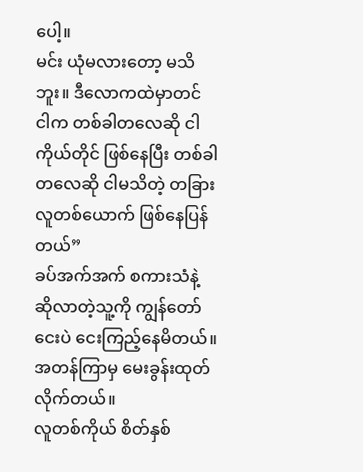ပေါ့။
မင်း ယုံမလားတော့ မသိဘူး။ ဒီလောကထဲမှာတင် ငါက တစ်ခါတလေဆို ငါကိုယ်တိုင် ဖြစ်နေပြီး တစ်ခါတလေဆို ငါမသိတဲ့ တခြားလူတစ်ယောက် ဖြစ်နေပြန်တယ်”
ခပ်အက်အက် စကားသံနဲ့ ဆိုလာတဲ့သူ့ကို ကျွန်တော် ငေးပဲ ငေးကြည့်နေမိတယ်။ အတန်ကြာမှ မေးခွန်းထုတ်လိုက်တယ်။
လူတစ်ကိုယ် စိတ်နှစ်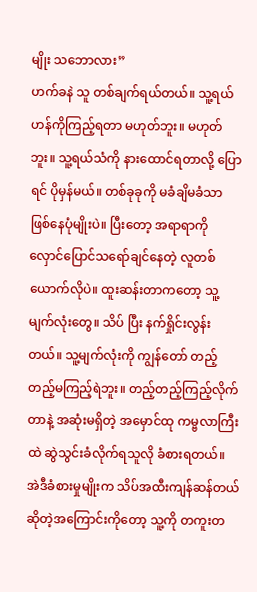မျိုး သဘောလား”
ဟက်ခနဲ သူ တစ်ချက်ရယ်တယ်။ သူ့ရယ်ဟန်ကိုကြည့်ရတာ မဟုတ်ဘူး။ မဟုတ်ဘူး။ သူ့ရယ်သံကို နားထောင်ရတာလို့ ပြောရင် ပိုမှန်မယ်။ တစ်ခုခုကို မခံချိမခံသာ ဖြစ်နေပုံမျိုးပဲ။ ပြီးတော့ အရာရာကို လှောင်ပြောင်သရော်ချင်နေတဲ့ လူတစ်ယောက်လိုပဲ။ ထူးဆန်းတာကတော့ သူ့မျက်လုံးတွေ။ သိပ် ပြီး နက်ရှိုင်းလွန်းတယ်။ သူ့မျက်လုံးကို ကျွန်တော် တည့်တည့်မကြည့်ရဲဘူး။ တည့်တည့်ကြည့်လိုက်တာနဲ့ အဆုံးမရှိတဲ့ အမှောင်ထု ကမ္ဗလာကြီးထဲ ဆွဲသွင်းခံလိုက်ရသူလို ခံစားရတယ်။ အဲဒီခံစားမှုမျိုးက သိပ်အထီးကျန်ဆန်တယ် ဆိုတဲ့အကြောင်းကိုတော့ သူ့ကို တကူးတ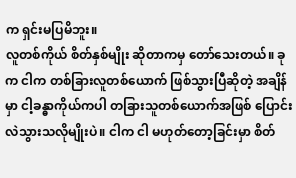က ရှင်းမပြမိဘူး။
လူတစ်ကိုယ် စိတ်နှစ်မျိုး ဆိုတာကမှ တော်သေးတယ်။ ခုက ငါက တစ်ခြားလူတစ်ယောက် ဖြစ်သွားပြီဆိုတဲ့ အချိန်မှာ ငါ့ခန္ဓာကိုယ်ကပါ တခြားသူတစ်ယောက်အဖြစ် ပြောင်းလဲသွားသလိုမျိုးပဲ။ ငါက ငါ မဟုတ်တော့ခြင်းမှာ စိတ်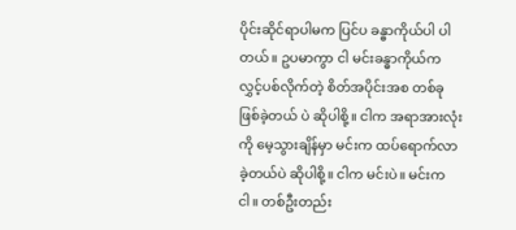ပိုင်းဆိုင်ရာပါမက ပြင်ပ ခန္ဓာကိုယ်ပါ ပါတယ်။ ဥပမာကွာ ငါ မင်းခန္ဓာကိုယ်က လွှင့်ပစ်လိုက်တဲ့ စိတ်အပိုင်းအစ တစ်ခု ဖြစ်ခဲ့တယ် ပဲ ဆိုပါစို့။ ငါက အရာအားလုံးကို မေ့သွားချိန်မှာ မင်းက ထပ်ရောက်လာခဲ့တယ်ပဲ ဆိုပါစို့။ ငါက မင်းပဲ။ မင်းက ငါ။ တစ်ဦးတည်း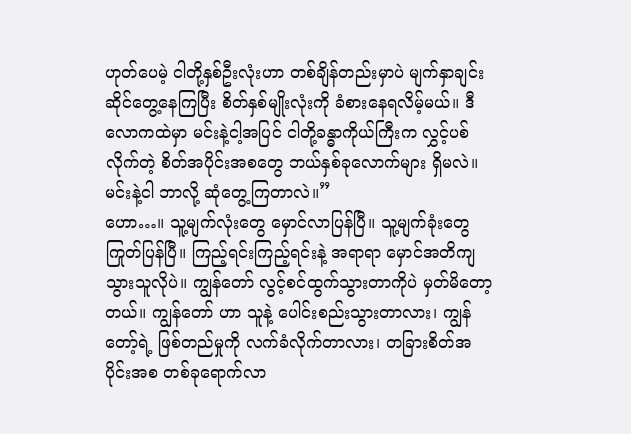ဟုတ်ပေမဲ့ ငါတို့နှစ်ဦးလုံးဟာ တစ်ချိန်တည်းမှာပဲ မျက်နှာချင်းဆိုင်တွေ့နေကြပြီး စိတ်နှစ်မျိုးလုံးကို ခံစားနေရလိမ့်မယ်။ ဒီလောကထဲမှာ မင်းနဲ့ငါ့အပြင် ငါတို့ခန္ဓာကိုယ်ကြီးက လွှင့်ပစ်လိုက်တဲ့ စိတ်အပိုင်းအစတွေ ဘယ်နှစ်ခုလောက်များ ရှိမလဲ။ မင်းနဲ့ငါ ဘာလို့ ဆုံတွေ့ကြတာလဲ။”
ဟော…။ သူ့မျက်လုံးတွေ မှောင်လာပြန်ပြီ။ သူ့မျက်ခုံးတွေ ကြုတ်ပြန်ပြီ။ ကြည့်ရင်းကြည့်ရင်းနဲ့ အရာရာ မှောင်အတိကျသွားသူလိုပဲ။ ကျွန်တော် လွင့်စင်ထွက်သွားတာကိုပဲ မှတ်မိတော့တယ်။ ကျွန်တော် ဟာ သူနဲ့ ပေါင်းစည်းသွားတာလား၊ ကျွန်တော့်ရဲ့ ဖြစ်တည်မှုကို လက်ခံလိုက်တာလား၊ တခြားစိတ်အပိုင်းအစ တစ်ခုရောက်လာ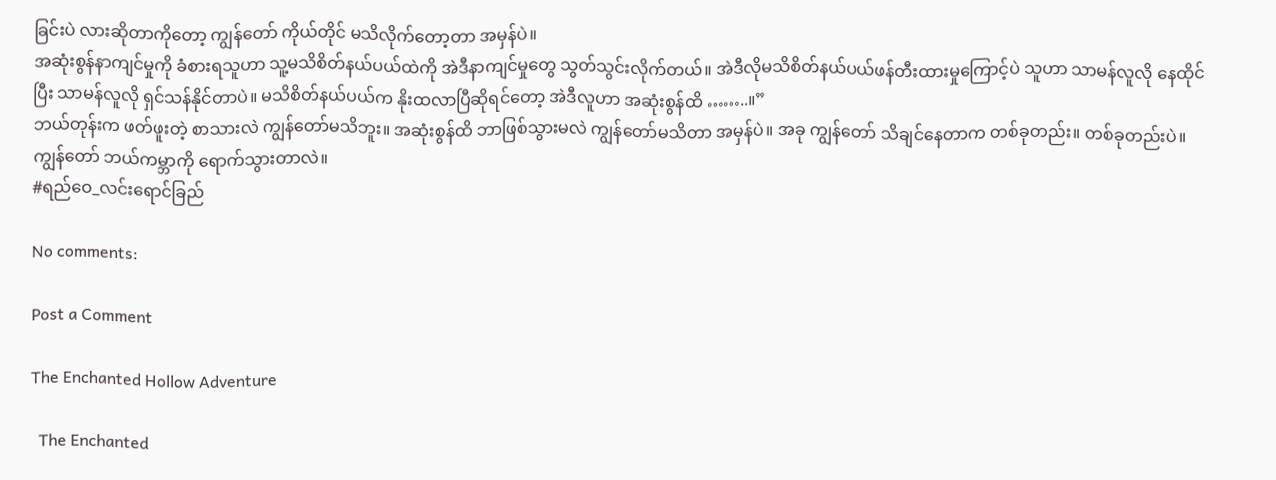ခြင်းပဲ လားဆိုတာကိုတော့ ကျွန်တော် ကိုယ်တိုင် မသိလိုက်တော့တာ အမှန်ပဲ။
အဆုံးစွန်နာကျင်မှုကို ခံစားရသူဟာ သူ့မသိစိတ်နယ်ပယ်ထဲကို အဲဒီနာကျင်မှုတွေ သွတ်သွင်းလိုက်တယ်။ အဲဒီလိုမသိစိတ်နယ်ပယ်ဖန်တီးထားမှုကြောင့်ပဲ သူဟာ သာမန်လူလို နေထိုင်ပြီး သာမန်လူလို ရှင်သန်နိုင်တာပဲ။ မသိစိတ်နယ်ပယ်က နိုးထလာပြီဆိုရင်တော့ အဲဒီလူဟာ အဆုံးစွန်ထိ ……..။”
ဘယ်တုန်းက ဖတ်ဖူးတဲ့ စာသားလဲ ကျွန်တော်မသိဘူး။ အဆုံးစွန်ထိ ဘာဖြစ်သွားမလဲ ကျွန်တော်မသိတာ အမှန်ပဲ။ အခု ကျွန်တော် သိချင်နေတာက တစ်ခုတည်း။ တစ်ခုတည်းပဲ။
ကျွန်တော် ဘယ်ကမ္ဘာကို ရောက်သွားတာလဲ။
#ရည်ဝေ_လင်းရောင်ခြည်

No comments:

Post a Comment

The Enchanted Hollow Adventure

  The Enchanted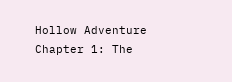Hollow Adventure Chapter 1: The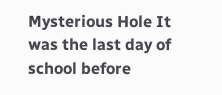Mysterious Hole It was the last day of school before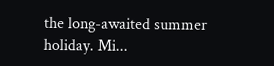the long-awaited summer holiday. Mi...